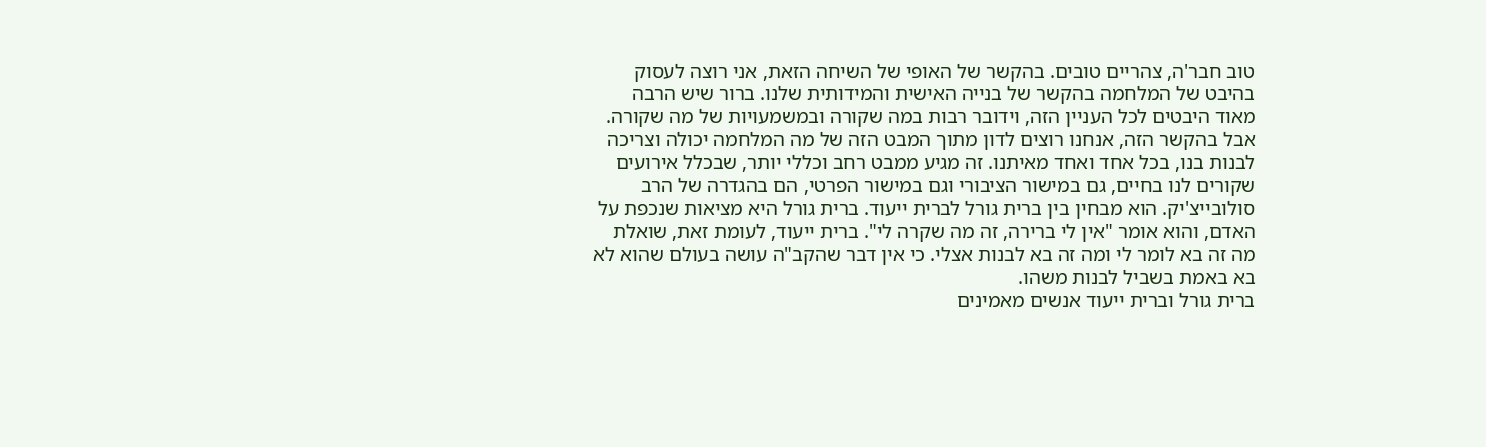טוב חבר'ה, צהריים טובים. בהקשר של האופי של השיחה הזאת, אני רוצה לעסוק בהיבט של המלחמה בהקשר של בנייה האישית והמידותית שלנו. ברור שיש הרבה מאוד היבטים לכל העניין הזה, וידובר רבות במה שקורה ובמשמעויות של מה שקורה. אבל בהקשר הזה, אנחנו רוצים לדון מתוך המבט הזה של מה המלחמה יכולה וצריכה לבנות בנו, בכל אחד ואחד מאיתנו. זה מגיע ממבט רחב וכללי יותר, שבכלל אירועים שקורים לנו בחיים, גם במישור הציבורי וגם במישור הפרטי, הם בהגדרה של הרב סולובייצ'יק. הוא מבחין בין ברית גורל לברית ייעוד. ברית גורל היא מציאות שנכפת על האדם, והוא אומר "אין לי ברירה, זה מה שקרה לי". ברית ייעוד, לעומת זאת, שואלת מה זה בא לומר לי ומה זה בא לבנות אצלי. כי אין דבר שהקב"ה עושה בעולם שהוא לא בא באמת בשביל לבנות משהו.
ברית גורל וברית ייעוד אנשים מאמינים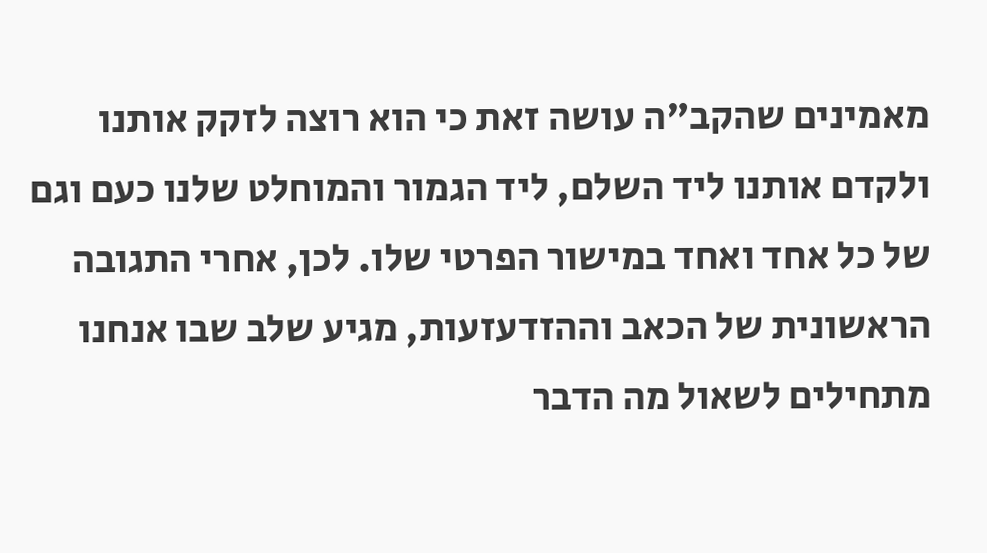מאמינים שהקב"ה עושה זאת כי הוא רוצה לזקק אותנו ולקדם אותנו ליד השלם, ליד הגמור והמוחלט שלנו כעם וגם של כל אחד ואחד במישור הפרטי שלו. לכן, אחרי התגובה הראשונית של הכאב וההזדעזעות, מגיע שלב שבו אנחנו מתחילים לשאול מה הדבר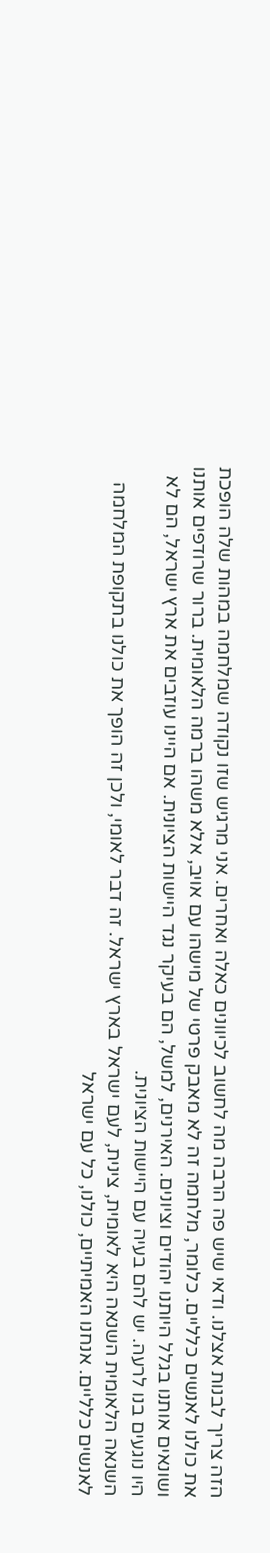הזה צריך לבנות אצלנו. ודאי שיש פה הרבה מה לחשוב לכיוונים כאלה ואחרים. אני מרגיש שזו נקודה שמלחמה במהות שלה הופכת את כולנו לאנשים כלליים. כלומר, מלחמה זה לא מאבק פרטי של מישהו עם אויב, אלא משהו ברמה הלאומית. ברור שרודפים אותנו ושונאים אותנו בגלל היותנו יהודים וציונים. האירנים, למשל, הם בעיקר נגד היישות הציונית. אם היינו עוזבים את ארץ ישראל, הם לא היו נוגעים בנו לרעה. יש להם בעיה עם היישות הציונית.
השנאה הלאומית השנאה היא לאומית, צינית, לעם ישראל בארץ ישראל. זה דבר לאומי, ולכן זה הופך את כולנו בתקופת המלחמה לאנשים כלליים. אנחנו האמיתיים, כולנו, כל עם ישראל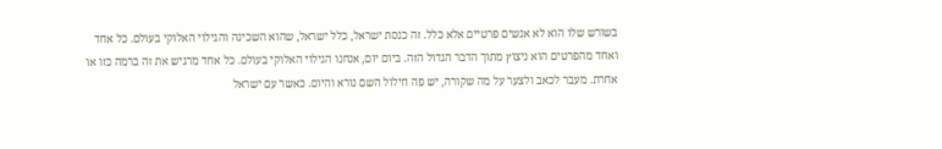בשורש שלו הוא לא אנשים פרטיים אלא כלל. זה כנסת ישראל, כלל ישראל, שהוא השכינה והגילוי האלוקי בעולם. כל אחד ואחד מהפרטים הוא ניצוץ מתוך הדבר הגדול הזה. ביום יום, אנחנו הגילוי האלוקי בעולם. כל אחד מרגיש את זה ברמה כזו או אחרת. מעבר לכאב ולצער על מה שקורה, יש פה חילול השם נורא והיום. כאשר עם ישראל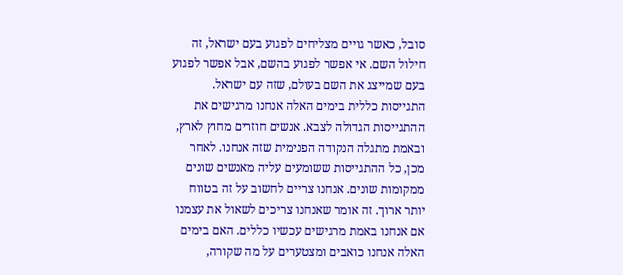סובל, כאשר גויים מצליחים לפגוע בעם ישראל, זה חילול השם. אי אפשר לפגוע בהשם, אבל אפשר לפגוע בעם שמייצג את השם בעולם, שזה עם ישראל.
התגייסות כללית בימים האלה אנחנו מרגישים את ההתגייסות הגדולה לצבא. אנשים חוזרים מחוץ לארץ, ובאמת מתגלה הנקודה הפנימית שזה אנחנו. לאחר מכן, כל ההתגייסות ששומעים עליה מאנשים שונים ממקומות שונים. אנחנו צריים לחשוב על זה בטווח יותר ארוך. זה אומר שאנחנו צריכים לשאול את עצמנו אם אנחנו באמת מרגישים עכשיו כללים. האם בימים האלה אנחנו כואבים ומצטערים על מה שקורה,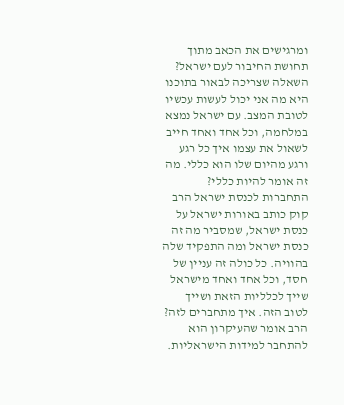ומרגישים את הכאב מתוך תחושת החיבור לעם ישראל? השאלה שצריכה לבאור בתוכנו היא מה אני יכול לעשות עכשיו לטובת המצב. עם ישראל נמצא במלחמה, וכל אחד ואחד חייב לשאול את עצמו איך כל רגע ורגע מהיום שלו הוא כללי. מה זה אומר להיות כללי?
התחברות לכנסת ישראל הרב קוק כותב באורות ישראל על כנסת ישראל, שמסביר מה זה כנסת ישראל ומה התפקיד שלה בהוויה. כל כולה זה עניין של חסד, וכל אחד ואחד מישראל שייך לכלליות הזאת ושייך לטוב הזה. איך מתחברים לזה? הרב אומר שהעיקרון הוא להתחבר למידות הישראליות.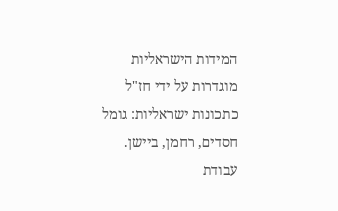המידות הישראליות מוגדרות על ידי חז"ל כתכונות ישראליות: גומל חסדים, רחמן, ביישן. עבודת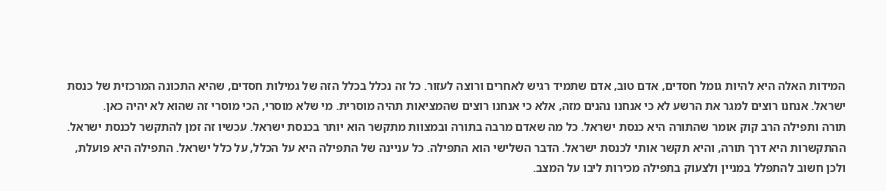המידות האלה היא להיות גומל חסדים, אדם טוב, אדם שתמיד רגיש לאחרים ורוצה לעזור. כל זה נכלל בכלל הזה של גמילות חסדים, שהיא התכונה המרכזית של כנסת ישראל. אנחנו רוצים למגר את הרשע לא כי אנחנו נהנים מזה, אלא כי אנחנו רוצים שהמציאות תהיה מוסרית. מי שלא מוסרי, הכי מוסרי זה שהוא לא יהיה כאן.
תורה ותפילה הרב קוק אומר שהתורה היא כנסת ישראל. כל מה שאדם מרבה בתורה ובמצוות מתקשר הוא יותר בכנסת ישראל. עכשיו זה זמן להתקשר לכנסת ישראל. ההתקשרות היא דרך תורה, והיא תקשר אותי לכנסת ישראל. הדבר השלישי הוא התפילה. כל עניינה של התפילה היא על הכלל, על כלל ישראל. התפילה היא פועלת, ולכן חשוב להתפלל במניין ולצעוק בתפילה מכירות ליבו על המצב.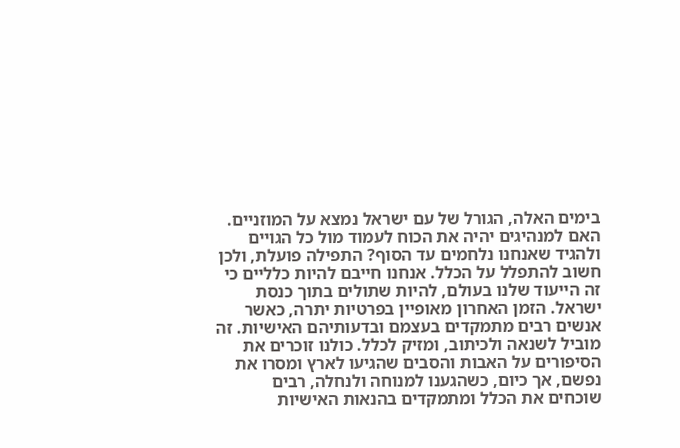בימים האלה, הגורל של עם ישראל נמצא על המוזניים. האם למנהיגים יהיה את הכוח לעמוד מול כל הגויים ולהגיד שאנחנו נלחמים עד הסוף? התפילה פועלת, ולכן חשוב להתפלל על הכלל. אנחנו חייבם להיות כלליים כי זה הייעוד שלנו בעולם, להיות שתולים בתוך כנסת ישראל. הזמן האחרון מאופיין בפרטיות יתרה, כאשר אנשים רבים מתמקדים בעצמם ובדעותיהם האישיות. זה מוביל לשנאה ולכיתוב, ומזיק לכלל. כולנו זוכרים את הסיפורים על האבות והסבים שהגיעו לארץ ומסרו את נפשם, אך כיום, כשהגענו למנוחה ולנחלה, רבים שוכחים את הכלל ומתמקדים בהנאות האישיות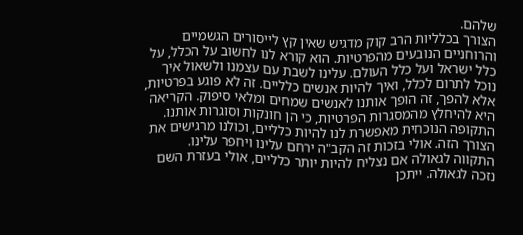שלהם.
הצורך בכלליות הרב קוק מדגיש שאין קץ לייסורים הגשמיים והרוחניים הנובעים מהפרטיות. הוא קורא לנו לחשוב על הכלל, על כלל ישראל ועל כלל העולם. עלינו לשבת עם עצמנו ולשאול איך נוכל לתרום לכלל, ואיך להיות אנשים כלליים. זה לא פוגע בפרטיות, אלא להפך, זה הופך אותנו לאנשים שמחים ומלאי סיפוק. הקריאה היא להיחלץ מהמסגרות הפרטיות, כי הן חונקות וסוגרות אותנו. התקופה הנוכחית מאפשרת לנו להיות כלליים, וכולנו מרגישים את הצורך הזה. אולי בזכות זה הקב"ה ירחם עלינו ויחפר עלינו.
התקווה לגאולה אם נצליח להיות יותר כלליים, אולי בעזרת השם נזכה לגאולה. ייתכן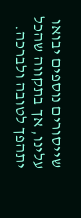שייסורים נוספים יבואו עלינו, אך בתקווה שהכל יתהפך לטובה ולברכה.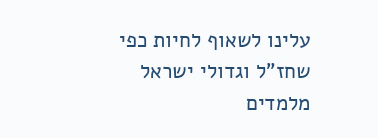עלינו לשאוף לחיות כפי שחז"ל וגדולי ישראל מלמדים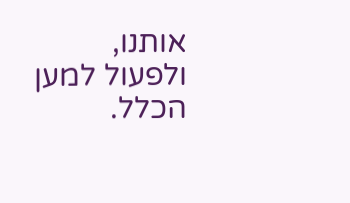אותנו, ולפעול למען הכלל.